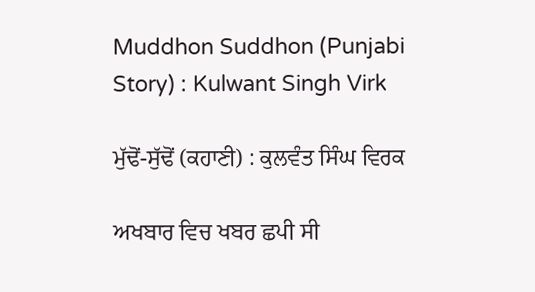Muddhon Suddhon (Punjabi Story) : Kulwant Singh Virk

ਮੁੱਢੋਂ-ਸੁੱਢੋਂ (ਕਹਾਣੀ) : ਕੁਲਵੰਤ ਸਿੰਘ ਵਿਰਕ

ਅਖਬਾਰ ਵਿਚ ਖਬਰ ਛਪੀ ਸੀ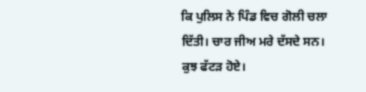ਕਿ ਪੁਲਿਸ ਨੇ ਪਿੰਡ ਵਿਚ ਗੋਲੀ ਚਲਾ ਦਿੱਤੀ। ਚਾਰ ਜੀਅ ਮਰੇ ਦੱਸਦੇ ਸਨ। ਕੁਝ ਫੱਟੜ ਹੋਏ।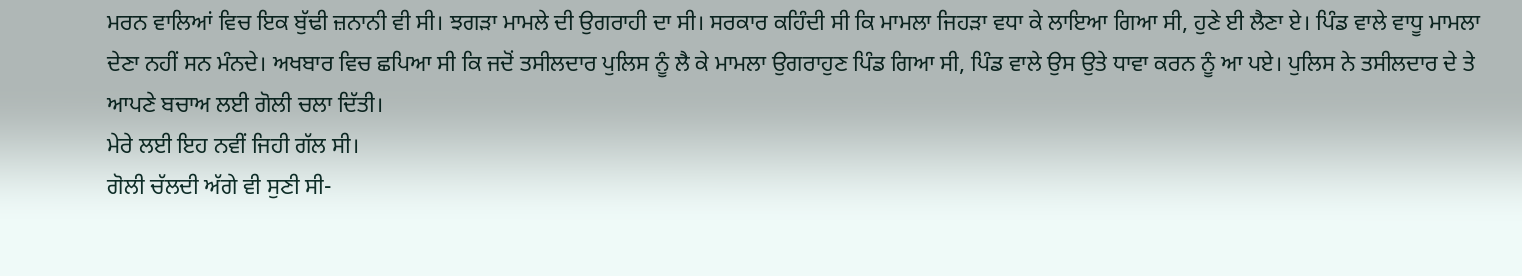ਮਰਨ ਵਾਲਿਆਂ ਵਿਚ ਇਕ ਬੁੱਢੀ ਜ਼ਨਾਨੀ ਵੀ ਸੀ। ਝਗੜਾ ਮਾਮਲੇ ਦੀ ਉਗਰਾਹੀ ਦਾ ਸੀ। ਸਰਕਾਰ ਕਹਿੰਦੀ ਸੀ ਕਿ ਮਾਮਲਾ ਜਿਹੜਾ ਵਧਾ ਕੇ ਲਾਇਆ ਗਿਆ ਸੀ, ਹੁਣੇ ਈ ਲੈਣਾ ਏ। ਪਿੰਡ ਵਾਲੇ ਵਾਧੂ ਮਾਮਲਾ ਦੇਣਾ ਨਹੀਂ ਸਨ ਮੰਨਦੇ। ਅਖਬਾਰ ਵਿਚ ਛਪਿਆ ਸੀ ਕਿ ਜਦੋਂ ਤਸੀਲਦਾਰ ਪੁਲਿਸ ਨੂੰ ਲੈ ਕੇ ਮਾਮਲਾ ਉਗਰਾਹੁਣ ਪਿੰਡ ਗਿਆ ਸੀ, ਪਿੰਡ ਵਾਲੇ ਉਸ ਉਤੇ ਧਾਵਾ ਕਰਨ ਨੂੰ ਆ ਪਏ। ਪੁਲਿਸ ਨੇ ਤਸੀਲਦਾਰ ਦੇ ਤੇ ਆਪਣੇ ਬਚਾਅ ਲਈ ਗੋਲੀ ਚਲਾ ਦਿੱਤੀ।
ਮੇਰੇ ਲਈ ਇਹ ਨਵੀਂ ਜਿਹੀ ਗੱਲ ਸੀ।
ਗੋਲੀ ਚੱਲਦੀ ਅੱਗੇ ਵੀ ਸੁਣੀ ਸੀ-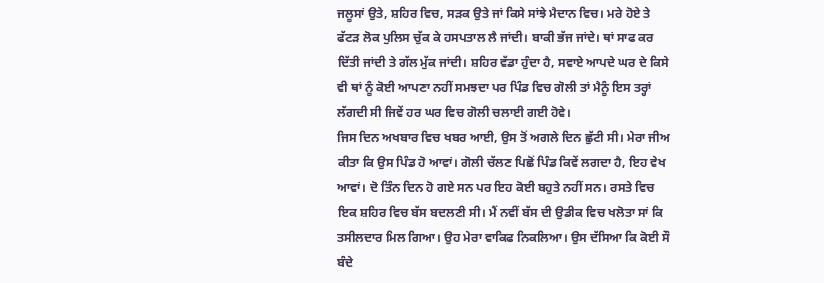ਜਲੂਸਾਂ ਉਤੇ, ਸ਼ਹਿਰ ਵਿਚ, ਸੜਕ ਉਤੇ ਜਾਂ ਕਿਸੇ ਸਾਂਝੇ ਮੈਦਾਨ ਵਿਚ। ਮਰੇ ਹੋਏ ਤੇ ਫੱਟੜ ਲੋਕ ਪੁਲਿਸ ਚੁੱਕ ਕੇ ਹਸਪਤਾਲ ਲੈ ਜਾਂਦੀ। ਬਾਕੀ ਭੱਜ ਜਾਂਦੇ। ਥਾਂ ਸਾਫ ਕਰ ਦਿੱਤੀ ਜਾਂਦੀ ਤੇ ਗੱਲ ਮੁੱਕ ਜਾਂਦੀ। ਸ਼ਹਿਰ ਵੱਡਾ ਹੁੰਦਾ ਹੈ, ਸਵਾਏ ਆਪਦੇ ਘਰ ਦੇ ਕਿਸੇ ਵੀ ਥਾਂ ਨੂੰ ਕੋਈ ਆਪਣਾ ਨਹੀਂ ਸਮਝਦਾ ਪਰ ਪਿੰਡ ਵਿਚ ਗੋਲੀ ਤਾਂ ਮੈਨੂੰ ਇਸ ਤਰ੍ਹਾਂ ਲੱਗਦੀ ਸੀ ਜਿਵੇਂ ਹਰ ਘਰ ਵਿਚ ਗੋਲੀ ਚਲਾਈ ਗਈ ਹੋਵੇ।
ਜਿਸ ਦਿਨ ਅਖਬਾਰ ਵਿਚ ਖਬਰ ਆਈ, ਉਸ ਤੋਂ ਅਗਲੇ ਦਿਨ ਛੁੱਟੀ ਸੀ। ਮੇਰਾ ਜੀਅ ਕੀਤਾ ਕਿ ਉਸ ਪਿੰਡ ਹੋ ਆਵਾਂ। ਗੋਲੀ ਚੱਲਣ ਪਿਛੋਂ ਪਿੰਡ ਕਿਵੇਂ ਲਗਦਾ ਹੈ, ਇਹ ਵੇਖ ਆਵਾਂ। ਦੋ ਤਿੰਨ ਦਿਨ ਹੋ ਗਏ ਸਨ ਪਰ ਇਹ ਕੋਈ ਬਹੁਤੇ ਨਹੀਂ ਸਨ। ਰਸਤੇ ਵਿਚ ਇਕ ਸ਼ਹਿਰ ਵਿਚ ਬੱਸ ਬਦਲਣੀ ਸੀ। ਮੈਂ ਨਵੀਂ ਬੱਸ ਦੀ ਉਡੀਕ ਵਿਚ ਖਲੋਤਾ ਸਾਂ ਕਿ ਤਸੀਲਦਾਰ ਮਿਲ ਗਿਆ। ਉਹ ਮੇਰਾ ਵਾਕਿਫ ਨਿਕਲਿਆ। ਉਸ ਦੱਸਿਆ ਕਿ ਕੋਈ ਸੌ ਬੰਦੇ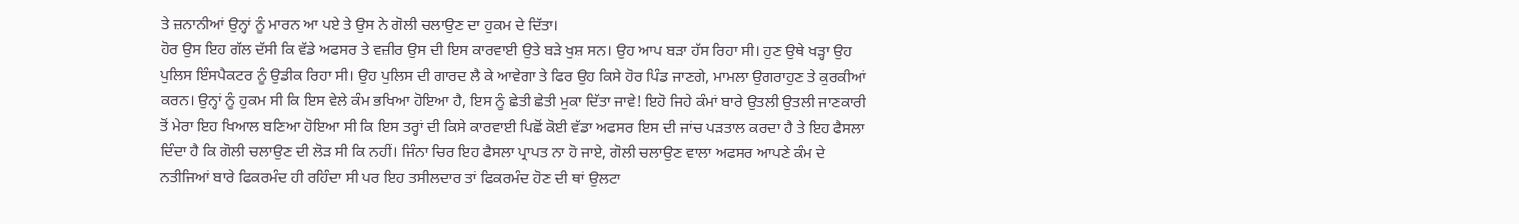ਤੇ ਜ਼ਨਾਨੀਆਂ ਉਨ੍ਹਾਂ ਨੂੰ ਮਾਰਨ ਆ ਪਏ ਤੇ ਉਸ ਨੇ ਗੋਲੀ ਚਲਾਉਣ ਦਾ ਹੁਕਮ ਦੇ ਦਿੱਤਾ।
ਹੋਰ ਉਸ ਇਹ ਗੱਲ ਦੱਸੀ ਕਿ ਵੱਡੇ ਅਫਸਰ ਤੇ ਵਜ਼ੀਰ ਉਸ ਦੀ ਇਸ ਕਾਰਵਾਈ ਉਤੇ ਬੜੇ ਖੁਸ਼ ਸਨ। ਉਹ ਆਪ ਬੜਾ ਹੱਸ ਰਿਹਾ ਸੀ। ਹੁਣ ਉਥੇ ਖੜ੍ਹਾ ਉਹ ਪੁਲਿਸ ਇੰਸਪੈਕਟਰ ਨੂੰ ਉਡੀਕ ਰਿਹਾ ਸੀ। ਉਹ ਪੁਲਿਸ ਦੀ ਗਾਰਦ ਲੈ ਕੇ ਆਵੇਗਾ ਤੇ ਫਿਰ ਉਹ ਕਿਸੇ ਹੋਰ ਪਿੰਡ ਜਾਣਗੇ, ਮਾਮਲਾ ਉਗਰਾਹੁਣ ਤੇ ਕੁਰਕੀਆਂ ਕਰਨ। ਉਨ੍ਹਾਂ ਨੂੰ ਹੁਕਮ ਸੀ ਕਿ ਇਸ ਵੇਲੇ ਕੰਮ ਭਖਿਆ ਹੋਇਆ ਹੈ, ਇਸ ਨੂੰ ਛੇਤੀ ਛੇਤੀ ਮੁਕਾ ਦਿੱਤਾ ਜਾਵੇ! ਇਹੋ ਜਿਹੇ ਕੰਮਾਂ ਬਾਰੇ ਉਤਲੀ ਉਤਲੀ ਜਾਣਕਾਰੀ ਤੋਂ ਮੇਰਾ ਇਹ ਖਿਆਲ ਬਣਿਆ ਹੋਇਆ ਸੀ ਕਿ ਇਸ ਤਰ੍ਹਾਂ ਦੀ ਕਿਸੇ ਕਾਰਵਾਈ ਪਿਛੋਂ ਕੋਈ ਵੱਡਾ ਅਫਸਰ ਇਸ ਦੀ ਜਾਂਚ ਪੜਤਾਲ ਕਰਦਾ ਹੈ ਤੇ ਇਹ ਫੈਸਲਾ ਦਿੰਦਾ ਹੈ ਕਿ ਗੋਲੀ ਚਲਾਉਣ ਦੀ ਲੋੜ ਸੀ ਕਿ ਨਹੀਂ। ਜਿੰਨਾ ਚਿਰ ਇਹ ਫੈਸਲਾ ਪ੍ਰਾਪਤ ਨਾ ਹੋ ਜਾਏ, ਗੋਲੀ ਚਲਾਉਣ ਵਾਲਾ ਅਫਸਰ ਆਪਣੇ ਕੰਮ ਦੇ ਨਤੀਜਿਆਂ ਬਾਰੇ ਫਿਕਰਮੰਦ ਹੀ ਰਹਿੰਦਾ ਸੀ ਪਰ ਇਹ ਤਸੀਲਦਾਰ ਤਾਂ ਫਿਕਰਮੰਦ ਹੋਣ ਦੀ ਥਾਂ ਉਲਟਾ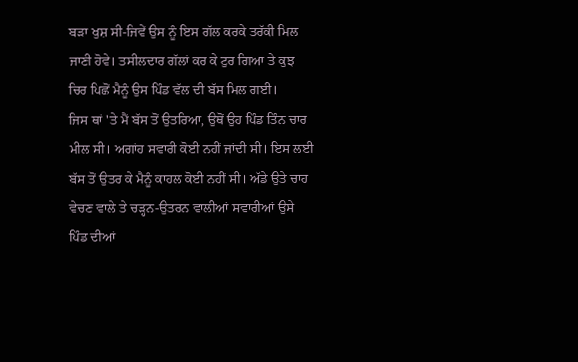ਬੜਾ ਖੁਸ਼ ਸੀ-ਜਿਵੇਂ ਉਸ ਨੂੰ ਇਸ ਗੱਲ ਕਰਕੇ ਤਰੱਕੀ ਮਿਲ ਜਾਣੀ ਹੋਵੇ। ਤਸੀਲਦਾਰ ਗੱਲਾਂ ਕਰ ਕੇ ਟੁਰ ਗਿਆ ਤੇ ਕੁਝ ਚਿਰ ਪਿਛੋਂ ਮੈਨੂੰ ਉਸ ਪਿੰਡ ਵੱਲ ਦੀ ਬੱਸ ਮਿਲ ਗਈ।
ਜਿਸ ਥਾਂ 'ਤੇ ਮੈਂ ਬੱਸ ਤੋਂ ਉਤਰਿਆ, ਉਥੋਂ ਉਹ ਪਿੰਡ ਤਿੰਨ ਚਾਰ ਮੀਲ ਸੀ। ਅਗਾਂਹ ਸਵਾਰੀ ਕੋਈ ਨਹੀਂ ਜਾਂਦੀ ਸੀ। ਇਸ ਲਈ ਬੱਸ ਤੋਂ ਉਤਰ ਕੇ ਮੈਨੂੰ ਕਾਹਲ ਕੋਈ ਨਹੀਂ ਸੀ। ਅੱਡੇ ਉਤੇ ਚਾਹ ਵੇਚਣ ਵਾਲੇ ਤੇ ਚੜ੍ਹਨ-ਉਤਰਨ ਵਾਲੀਆਂ ਸਵਾਰੀਆਂ ਉਸੇ ਪਿੰਡ ਦੀਆਂ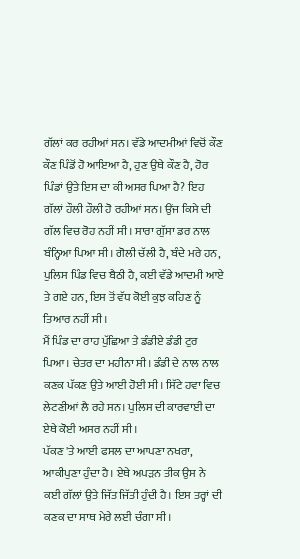ਗੱਲਾਂ ਕਰ ਰਹੀਆਂ ਸਨ। ਵੱਡੇ ਆਦਮੀਆਂ ਵਿਚੋਂ ਕੌਣ ਕੌਣ ਪਿੰਡੋਂ ਹੋ ਆਇਆ ਹੈ, ਹੁਣ ਉਥੇ ਕੌਣ ਹੈ, ਹੋਰ ਪਿੰਡਾਂ ਉਤੇ ਇਸ ਦਾ ਕੀ ਅਸਰ ਪਿਆ ਹੈ? ਇਹ ਗੱਲਾਂ ਹੌਲੀ ਹੌਲੀ ਹੋ ਰਹੀਆਂ ਸਨ। ਉਂਜ ਕਿਸੇ ਦੀ ਗੱਲ ਵਿਚ ਰੋਹ ਨਹੀਂ ਸੀ। ਸਾਰਾ ਗੁੱਸਾ ਡਰ ਨਾਲ ਬੰਨ੍ਹਿਆ ਪਿਆ ਸੀ। ਗੋਲੀ ਚੱਲੀ ਹੈ, ਬੰਦੇ ਮਰੇ ਹਨ, ਪੁਲਿਸ ਪਿੰਡ ਵਿਚ ਬੈਠੀ ਹੈ, ਕਈ ਵੱਡੇ ਆਦਮੀ ਆਏ ਤੇ ਗਏ ਹਨ, ਇਸ ਤੋਂ ਵੱਧ ਕੋਈ ਕੁਝ ਕਹਿਣ ਨੂੰ ਤਿਆਰ ਨਹੀਂ ਸੀ।
ਮੈਂ ਪਿੰਡ ਦਾ ਰਾਹ ਪੁੱਛਿਆ ਤੇ ਡੰਡੀਏ ਡੰਡੀ ਟੁਰ ਪਿਆ। ਚੇਤਰ ਦਾ ਮਹੀਨਾ ਸੀ। ਡੰਡੀ ਦੇ ਨਾਲ ਨਾਲ ਕਣਕ ਪੱਕਣ ਉਤੇ ਆਈ ਹੋਈ ਸੀ। ਸਿੱਟੇ ਹਵਾ ਵਿਚ ਲੇਟਣੀਆਂ ਲੈ ਰਹੇ ਸਨ। ਪੁਲਿਸ ਦੀ ਕਾਰਵਾਈ ਦਾ ਏਥੇ ਕੋਈ ਅਸਰ ਨਹੀਂ ਸੀ।
ਪੱਕਣ 'ਤੇ ਆਈ ਫਸਲ ਦਾ ਆਪਣਾ ਨਖਰਾ, ਆਕੀਪੁਣਾ ਹੁੰਦਾ ਹੈ। ਏਥੇ ਅਪੜਨ ਤੀਕ ਉਸ ਨੇ ਕਈ ਗੱਲਾਂ ਉਤੇ ਜਿੱਤ ਜਿੱਤੀ ਹੁੰਦੀ ਹੈ। ਇਸ ਤਰ੍ਹਾਂ ਦੀ ਕਣਕ ਦਾ ਸਾਥ ਮੇਰੇ ਲਈ ਚੰਗਾ ਸੀ।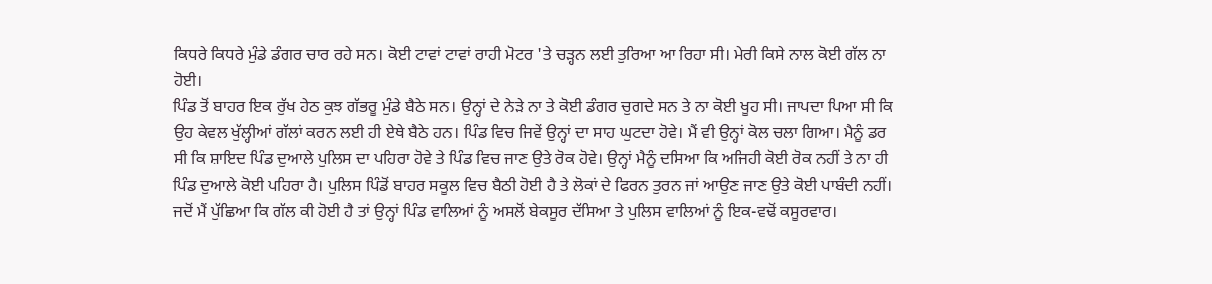ਕਿਧਰੇ ਕਿਧਰੇ ਮੁੰਡੇ ਡੰਗਰ ਚਾਰ ਰਹੇ ਸਨ। ਕੋਈ ਟਾਵਾਂ ਟਾਵਾਂ ਰਾਹੀ ਮੋਟਰ 'ਤੇ ਚੜ੍ਹਨ ਲਈ ਤੁਰਿਆ ਆ ਰਿਹਾ ਸੀ। ਮੇਰੀ ਕਿਸੇ ਨਾਲ ਕੋਈ ਗੱਲ ਨਾ ਹੋਈ।
ਪਿੰਡ ਤੋਂ ਬਾਹਰ ਇਕ ਰੁੱਖ ਹੇਠ ਕੁਝ ਗੱਭਰੂ ਮੁੰਡੇ ਬੈਠੇ ਸਨ। ਉਨ੍ਹਾਂ ਦੇ ਨੇੜੇ ਨਾ ਤੇ ਕੋਈ ਡੰਗਰ ਚੁਗਦੇ ਸਨ ਤੇ ਨਾ ਕੋਈ ਖੂਹ ਸੀ। ਜਾਪਦਾ ਪਿਆ ਸੀ ਕਿ ਉਹ ਕੇਵਲ ਖੁੱਲ੍ਹੀਆਂ ਗੱਲਾਂ ਕਰਨ ਲਈ ਹੀ ਏਥੇ ਬੈਠੇ ਹਨ। ਪਿੰਡ ਵਿਚ ਜਿਵੇਂ ਉਨ੍ਹਾਂ ਦਾ ਸਾਹ ਘੁਟਦਾ ਹੋਵੇ। ਮੈਂ ਵੀ ਉਨ੍ਹਾਂ ਕੋਲ ਚਲਾ ਗਿਆ। ਮੈਨੂੰ ਡਰ ਸੀ ਕਿ ਸ਼ਾਇਦ ਪਿੰਡ ਦੁਆਲੇ ਪੁਲਿਸ ਦਾ ਪਹਿਰਾ ਹੋਵੇ ਤੇ ਪਿੰਡ ਵਿਚ ਜਾਣ ਉਤੇ ਰੋਕ ਹੋਵੇ। ਉਨ੍ਹਾਂ ਮੈਨੂੰ ਦਸਿਆ ਕਿ ਅਜਿਹੀ ਕੋਈ ਰੋਕ ਨਹੀਂ ਤੇ ਨਾ ਹੀ ਪਿੰਡ ਦੁਆਲੇ ਕੋਈ ਪਹਿਰਾ ਹੈ। ਪੁਲਿਸ ਪਿੰਡੋਂ ਬਾਹਰ ਸਕੂਲ ਵਿਚ ਬੈਠੀ ਹੋਈ ਹੈ ਤੇ ਲੋਕਾਂ ਦੇ ਫਿਰਨ ਤੁਰਨ ਜਾਂ ਆਉਣ ਜਾਣ ਉਤੇ ਕੋਈ ਪਾਬੰਦੀ ਨਹੀਂ। ਜਦੋਂ ਮੈਂ ਪੁੱਛਿਆ ਕਿ ਗੱਲ ਕੀ ਹੋਈ ਹੈ ਤਾਂ ਉਨ੍ਹਾਂ ਪਿੰਡ ਵਾਲਿਆਂ ਨੂੰ ਅਸਲੋਂ ਬੇਕਸੂਰ ਦੱਸਿਆ ਤੇ ਪੁਲਿਸ ਵਾਲਿਆਂ ਨੂੰ ਇਕ-ਵਢੋਂ ਕਸੂਰਵਾਰ।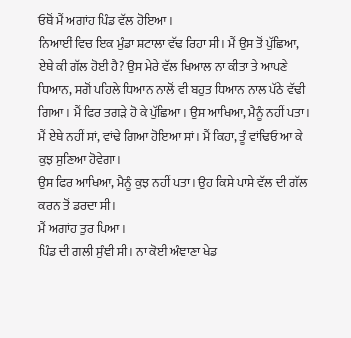ਓਥੋਂ ਮੈਂ ਅਗਾਂਹ ਪਿੰਡ ਵੱਲ ਹੋਇਆ।
ਨਿਆਈਂ ਵਿਚ ਇਕ ਮੁੰਡਾ ਸ਼ਟਾਲਾ ਵੱਢ ਰਿਹਾ ਸੀ। ਮੈਂ ਉਸ ਤੋਂ ਪੁੱਛਿਆ, ਏਥੇ ਕੀ ਗੱਲ ਹੋਈ ਹੈ? ਉਸ ਮੇਰੇ ਵੱਲ ਖਿਆਲ ਨਾ ਕੀਤਾ ਤੇ ਆਪਣੇ ਧਿਆਨ, ਸਗੋਂ ਪਹਿਲੇ ਧਿਆਨ ਨਾਲੋਂ ਵੀ ਬਹੁਤ ਧਿਆਨ ਨਾਲ ਪੱਠੇ ਵੱਢੀ ਗਿਆ। ਮੈਂ ਫਿਰ ਤਗੜੇ ਹੋ ਕੇ ਪੁੱਛਿਆ। ਉਸ ਆਖਿਆ, ਮੈਨੂੰ ਨਹੀਂ ਪਤਾ। ਮੈਂ ਏਥੇ ਨਹੀਂ ਸਾਂ, ਵਾਂਢੇ ਗਿਆ ਹੋਇਆ ਸਾਂ। ਮੈਂ ਕਿਹਾ, ਤੂੰ ਵਾਂਢਿਓ ਆ ਕੇ ਕੁਝ ਸੁਣਿਆ ਹੋਵੇਗਾ।
ਉਸ ਫਿਰ ਆਖਿਆ, ਮੈਨੂੰ ਕੁਝ ਨਹੀਂ ਪਤਾ। ਉਹ ਕਿਸੇ ਪਾਸੇ ਵੱਲ ਦੀ ਗੱਲ ਕਰਨ ਤੋਂ ਡਰਦਾ ਸੀ।
ਮੈਂ ਅਗਾਂਹ ਤੁਰ ਪਿਆ।
ਪਿੰਡ ਦੀ ਗਲੀ ਸੁੰਞੀ ਸੀ। ਨਾ ਕੋਈ ਅੰਞਾਣਾ ਖੇਡ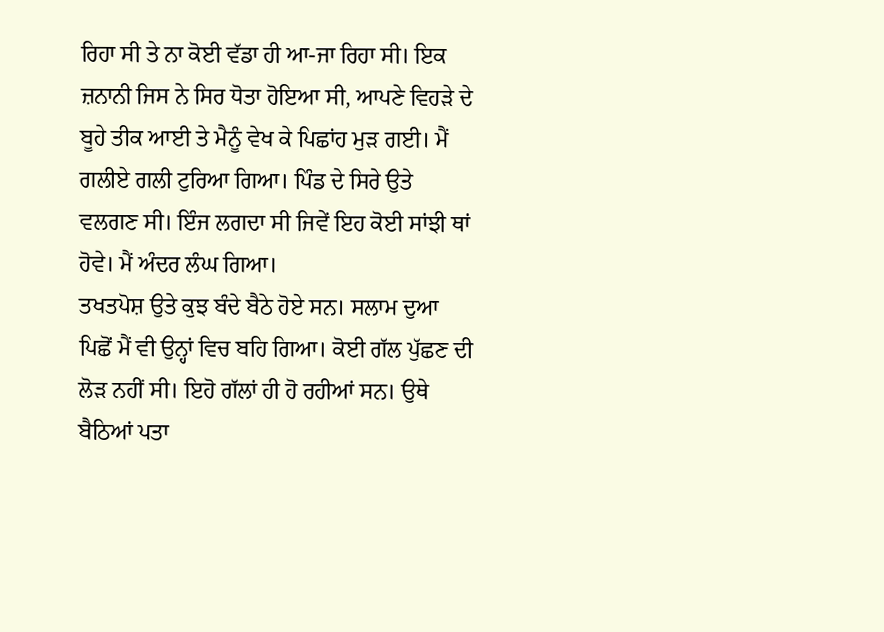ਰਿਹਾ ਸੀ ਤੇ ਨਾ ਕੋਈ ਵੱਡਾ ਹੀ ਆ-ਜਾ ਰਿਹਾ ਸੀ। ਇਕ ਜ਼ਨਾਨੀ ਜਿਸ ਨੇ ਸਿਰ ਧੋਤਾ ਹੋਇਆ ਸੀ, ਆਪਣੇ ਵਿਹੜੇ ਦੇ ਬੂਹੇ ਤੀਕ ਆਈ ਤੇ ਮੈਨੂੰ ਵੇਖ ਕੇ ਪਿਛਾਂਹ ਮੁੜ ਗਈ। ਮੈਂ ਗਲੀਏ ਗਲੀ ਟੁਰਿਆ ਗਿਆ। ਪਿੰਡ ਦੇ ਸਿਰੇ ਉਤੇ ਵਲਗਣ ਸੀ। ਇੰਜ ਲਗਦਾ ਸੀ ਜਿਵੇਂ ਇਹ ਕੋਈ ਸਾਂਝੀ ਥਾਂ ਹੋਵੇ। ਮੈਂ ਅੰਦਰ ਲੰਘ ਗਿਆ।
ਤਖਤਪੋਸ਼ ਉਤੇ ਕੁਝ ਬੰਦੇ ਬੈਠੇ ਹੋਏ ਸਨ। ਸਲਾਮ ਦੁਆ ਪਿਛੋਂ ਮੈਂ ਵੀ ਉਨ੍ਹਾਂ ਵਿਚ ਬਹਿ ਗਿਆ। ਕੋਈ ਗੱਲ ਪੁੱਛਣ ਦੀ ਲੋੜ ਨਹੀਂ ਸੀ। ਇਹੋ ਗੱਲਾਂ ਹੀ ਹੋ ਰਹੀਆਂ ਸਨ। ਉਥੇ ਬੈਠਿਆਂ ਪਤਾ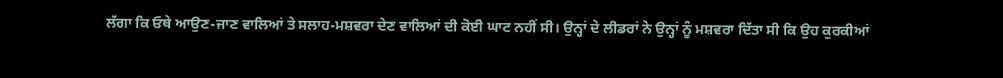ਲੱਗਾ ਕਿ ਓਥੇ ਆਉਣ-ਜਾਣ ਵਾਲਿਆਂ ਤੇ ਸਲਾਹ-ਮਸ਼ਵਰਾ ਦੇਣ ਵਾਲਿਆਂ ਦੀ ਕੋਈ ਘਾਟ ਨਹੀਂ ਸੀ। ਉਨ੍ਹਾਂ ਦੇ ਲੀਡਰਾਂ ਨੇ ਉਨ੍ਹਾਂ ਨੂੰ ਮਸ਼ਵਰਾ ਦਿੱਤਾ ਸੀ ਕਿ ਉਹ ਕੁਰਕੀਆਂ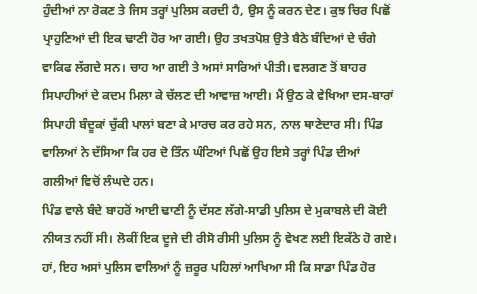ਹੁੰਦੀਆਂ ਨਾ ਰੋਕਣ ਤੇ ਜਿਸ ਤਰ੍ਹਾਂ ਪੁਲਿਸ ਕਰਦੀ ਹੈ, ਉਸ ਨੂੰ ਕਰਨ ਦੇਣ। ਕੁਝ ਚਿਰ ਪਿਛੋਂ ਪ੍ਰਾਹੁਣਿਆਂ ਦੀ ਇਕ ਢਾਣੀ ਹੋਰ ਆ ਗਈ। ਉਹ ਤਖਤਪੋਸ਼ ਉਤੇ ਬੈਠੇ ਬੰਦਿਆਂ ਦੇ ਚੰਗੇ ਵਾਕਿਫ ਲੱਗਦੇ ਸਨ। ਚਾਹ ਆ ਗਈ ਤੇ ਅਸਾਂ ਸਾਰਿਆਂ ਪੀਤੀ। ਵਲਗਣ ਤੋਂ ਬਾਹਰ ਸਿਪਾਹੀਆਂ ਦੇ ਕਦਮ ਮਿਲਾ ਕੇ ਚੱਲਣ ਦੀ ਆਵਾਜ਼ ਆਈ। ਮੈਂ ਉਠ ਕੇ ਵੇਖਿਆ ਦਸ-ਬਾਰਾਂ ਸਿਪਾਹੀ ਬੰਦੂਕਾਂ ਚੁੱਕੀ ਪਾਲਾਂ ਬਣਾ ਕੇ ਮਾਰਚ ਕਰ ਰਹੇ ਸਨ, ਨਾਲ ਥਾਣੇਦਾਰ ਸੀ। ਪਿੰਡ ਵਾਲਿਆਂ ਨੇ ਦੱਸਿਆ ਕਿ ਹਰ ਦੋ ਤਿੰਨ ਘੰਟਿਆਂ ਪਿਛੋਂ ਉਹ ਇਸੇ ਤਰ੍ਹਾਂ ਪਿੰਡ ਦੀਆਂ ਗਲੀਆਂ ਵਿਚੋਂ ਲੰਘਦੇ ਹਨ।
ਪਿੰਡ ਵਾਲੇ ਬੰਦੇ ਬਾਹਰੋਂ ਆਈ ਢਾਣੀ ਨੂੰ ਦੱਸਣ ਲੱਗੇ-ਸਾਡੀ ਪੁਲਿਸ ਦੇ ਮੁਕਾਬਲੇ ਦੀ ਕੋਈ ਨੀਯਤ ਨਹੀਂ ਸੀ। ਲੋਕੀਂ ਇਕ ਦੂਜੇ ਦੀ ਰੀਸੋ ਰੀਸੀ ਪੁਲਿਸ ਨੂੰ ਵੇਖਣ ਲਈ ਇਕੱਠੇ ਹੋ ਗਏ। ਹਾਂ, ਇਹ ਅਸਾਂ ਪੁਲਿਸ ਵਾਲਿਆਂ ਨੂੰ ਜ਼ਰੂਰ ਪਹਿਲਾਂ ਆਖਿਆ ਸੀ ਕਿ ਸਾਡਾ ਪਿੰਡ ਹੋਰ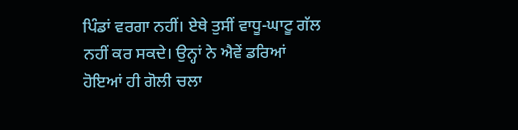ਪਿੰਡਾਂ ਵਰਗਾ ਨਹੀਂ। ਏਥੇ ਤੁਸੀਂ ਵਾਧੂ-ਘਾਟੂ ਗੱਲ ਨਹੀਂ ਕਰ ਸਕਦੇ। ਉਨ੍ਹਾਂ ਨੇ ਐਵੇਂ ਡਰਿਆਂ ਹੋਇਆਂ ਹੀ ਗੋਲੀ ਚਲਾ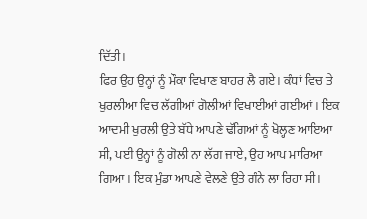ਦਿੱਤੀ।
ਫਿਰ ਉਹ ਉਨ੍ਹਾਂ ਨੂੰ ਮੌਕਾ ਵਿਖਾਣ ਬਾਹਰ ਲੈ ਗਏ। ਕੰਧਾਂ ਵਿਚ ਤੇ ਖੁਰਲੀਆ ਵਿਚ ਲੱਗੀਆਂ ਗੋਲੀਆਂ ਵਿਖਾਈਆਂ ਗਈਆਂ। ਇਕ ਆਦਮੀ ਖੁਰਲੀ ਉਤੇ ਬੱਧੇ ਆਪਣੇ ਢੱਗਿਆਂ ਨੂੰ ਖੋਲ੍ਹਣ ਆਇਆ ਸੀ, ਪਈ ਉਨ੍ਹਾਂ ਨੂੰ ਗੋਲੀ ਨਾ ਲੱਗ ਜਾਏ, ਉਹ ਆਪ ਮਾਰਿਆ ਗਿਆ। ਇਕ ਮੁੰਡਾ ਆਪਣੇ ਵੇਲਣੇ ਉਤੇ ਗੰਨੇ ਲਾ ਰਿਹਾ ਸੀ।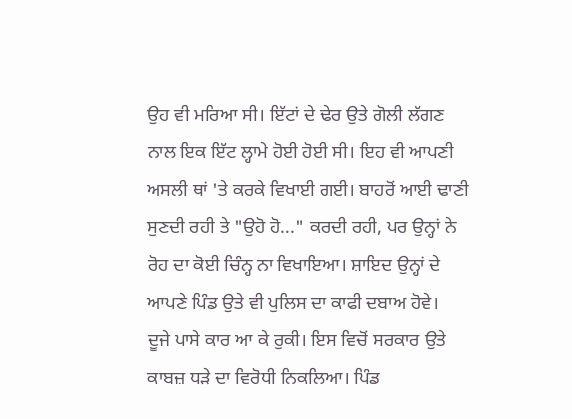ਉਹ ਵੀ ਮਰਿਆ ਸੀ। ਇੱਟਾਂ ਦੇ ਢੇਰ ਉਤੇ ਗੋਲੀ ਲੱਗਣ ਨਾਲ ਇਕ ਇੱਟ ਲ੍ਹਾਮੇ ਹੋਈ ਹੋਈ ਸੀ। ਇਹ ਵੀ ਆਪਣੀ ਅਸਲੀ ਥਾਂ 'ਤੇ ਕਰਕੇ ਵਿਖਾਈ ਗਈ। ਬਾਹਰੋਂ ਆਈ ਢਾਣੀ ਸੁਣਦੀ ਰਹੀ ਤੇ "ਉਹੋ ਹੋ..." ਕਰਦੀ ਰਹੀ, ਪਰ ਉਨ੍ਹਾਂ ਨੇ ਰੋਹ ਦਾ ਕੋਈ ਚਿੰਨ੍ਹ ਨਾ ਵਿਖਾਇਆ। ਸ਼ਾਇਦ ਉਨ੍ਹਾਂ ਦੇ ਆਪਣੇ ਪਿੰਡ ਉਤੇ ਵੀ ਪੁਲਿਸ ਦਾ ਕਾਫੀ ਦਬਾਅ ਹੋਵੇ।
ਦੂਜੇ ਪਾਸੇ ਕਾਰ ਆ ਕੇ ਰੁਕੀ। ਇਸ ਵਿਚੋਂ ਸਰਕਾਰ ਉਤੇ ਕਾਬਜ਼ ਧੜੇ ਦਾ ਵਿਰੋਧੀ ਨਿਕਲਿਆ। ਪਿੰਡ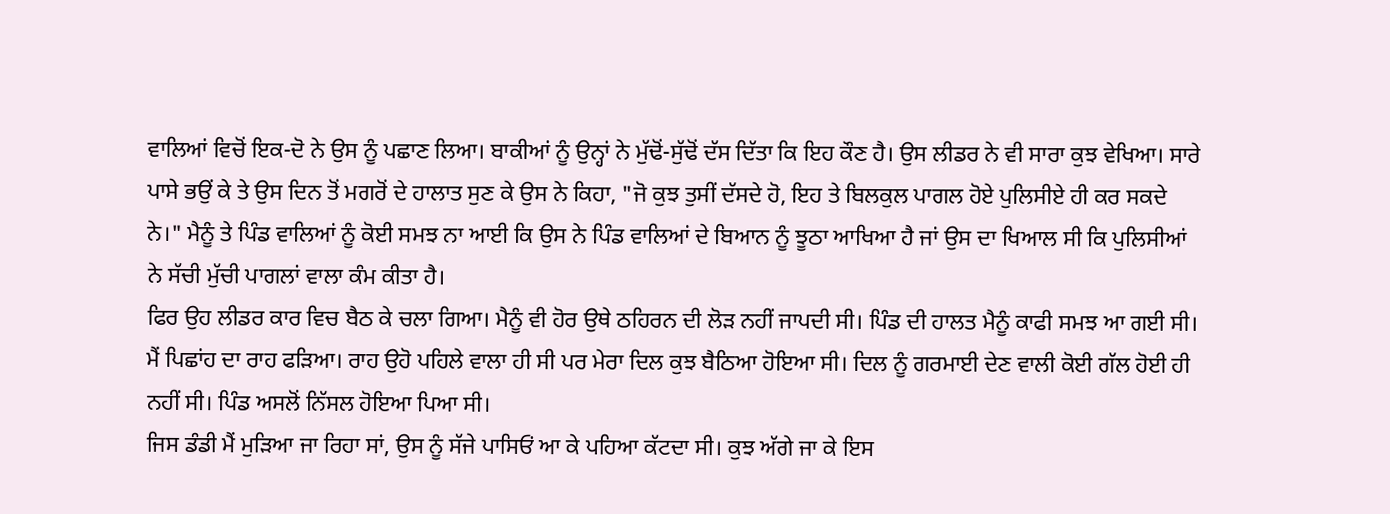ਵਾਲਿਆਂ ਵਿਚੋਂ ਇਕ-ਦੋ ਨੇ ਉਸ ਨੂੰ ਪਛਾਣ ਲਿਆ। ਬਾਕੀਆਂ ਨੂੰ ਉਨ੍ਹਾਂ ਨੇ ਮੁੱਢੋਂ-ਸੁੱਢੋਂ ਦੱਸ ਦਿੱਤਾ ਕਿ ਇਹ ਕੌਣ ਹੈ। ਉਸ ਲੀਡਰ ਨੇ ਵੀ ਸਾਰਾ ਕੁਝ ਵੇਖਿਆ। ਸਾਰੇ ਪਾਸੇ ਭਉਂ ਕੇ ਤੇ ਉਸ ਦਿਨ ਤੋਂ ਮਗਰੋਂ ਦੇ ਹਾਲਾਤ ਸੁਣ ਕੇ ਉਸ ਨੇ ਕਿਹਾ, "ਜੋ ਕੁਝ ਤੁਸੀਂ ਦੱਸਦੇ ਹੋ, ਇਹ ਤੇ ਬਿਲਕੁਲ ਪਾਗਲ ਹੋਏ ਪੁਲਿਸੀਏ ਹੀ ਕਰ ਸਕਦੇ ਨੇ।" ਮੈਨੂੰ ਤੇ ਪਿੰਡ ਵਾਲਿਆਂ ਨੂੰ ਕੋਈ ਸਮਝ ਨਾ ਆਈ ਕਿ ਉਸ ਨੇ ਪਿੰਡ ਵਾਲਿਆਂ ਦੇ ਬਿਆਨ ਨੂੰ ਝੂਠਾ ਆਖਿਆ ਹੈ ਜਾਂ ਉਸ ਦਾ ਖਿਆਲ ਸੀ ਕਿ ਪੁਲਿਸੀਆਂ ਨੇ ਸੱਚੀ ਮੁੱਚੀ ਪਾਗਲਾਂ ਵਾਲਾ ਕੰਮ ਕੀਤਾ ਹੈ।
ਫਿਰ ਉਹ ਲੀਡਰ ਕਾਰ ਵਿਚ ਬੈਠ ਕੇ ਚਲਾ ਗਿਆ। ਮੈਨੂੰ ਵੀ ਹੋਰ ਉਥੇ ਠਹਿਰਨ ਦੀ ਲੋੜ ਨਹੀਂ ਜਾਪਦੀ ਸੀ। ਪਿੰਡ ਦੀ ਹਾਲਤ ਮੈਨੂੰ ਕਾਫੀ ਸਮਝ ਆ ਗਈ ਸੀ। ਮੈਂ ਪਿਛਾਂਹ ਦਾ ਰਾਹ ਫੜਿਆ। ਰਾਹ ਉਹੋ ਪਹਿਲੇ ਵਾਲਾ ਹੀ ਸੀ ਪਰ ਮੇਰਾ ਦਿਲ ਕੁਝ ਬੈਠਿਆ ਹੋਇਆ ਸੀ। ਦਿਲ ਨੂੰ ਗਰਮਾਈ ਦੇਣ ਵਾਲੀ ਕੋਈ ਗੱਲ ਹੋਈ ਹੀ ਨਹੀਂ ਸੀ। ਪਿੰਡ ਅਸਲੋਂ ਨਿੱਸਲ ਹੋਇਆ ਪਿਆ ਸੀ।
ਜਿਸ ਡੰਡੀ ਮੈਂ ਮੁੜਿਆ ਜਾ ਰਿਹਾ ਸਾਂ, ਉਸ ਨੂੰ ਸੱਜੇ ਪਾਸਿਓਂ ਆ ਕੇ ਪਹਿਆ ਕੱਟਦਾ ਸੀ। ਕੁਝ ਅੱਗੇ ਜਾ ਕੇ ਇਸ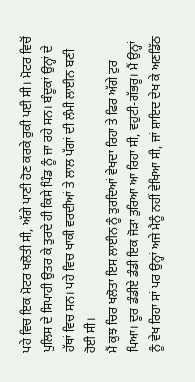ਪਹੇ ਵਿਚ ਇਕ ਮੋਟਰ ਖਲੋਤੀ ਸੀ, ਅੱਗੇ ਪਾਣੀ ਹੋਣ ਕਰਕੇ ਰੁਕੀ ਪਈ ਸੀ। ਮੋਟਰ ਵਿਚੋਂ ਪੁਲਿਸ ਦੇ ਸਿਪਾਹੀ ਉਤਰ ਕੇ ਤੁਰਦੇ ਹੀ ਕਿਸੇ ਪਿੰਡ ਨੂੰ ਜਾ ਰਹੇ ਸਨ। ਬੰਦੂਕਾਂ ਉਨ੍ਹਾਂ ਦੇ ਹੱਥਾਂ ਵਿਚ ਸਨ। ਪਹੇ ਵਿਚ ਖਾਕੀ ਵਰਦੀਆਂ ਤੇ ਲਾਲ ਪੱਗਾਂ ਦੀ ਲੰਮੀ ਲਾਈਨ ਬਣੀ ਹੋਈ ਸੀ।
ਮੈਂ ਕੁਝ ਚਿਰ ਖਲੋਤਾ ਇਸ ਲਾਈਨ ਨੂੰ ਤੁਰਦਿਆਂ ਵੇਖਦਾ ਰਿਹਾ ਤੇ ਫਿਰ ਅੱਗੇ ਟੁਰ ਪਿਆ। ਦੂਰ ਡੰਡੀਏ ਡੰਡੀ ਇਕ ਜੋੜਾ ਤੁਰਿਆ ਆ ਰਿਹਾ ਸੀ, ਵਹੁਟੀ-ਗੱਭਰੂ। ਮੈਂ ਉਨ੍ਹਾਂ ਨੂੰ ਵੇਖ ਰਿਹਾ ਸਾਂ ਪਰ ਉਨ੍ਹਾਂ ਅਜੇ ਮੈਨੂੰ ਨਹੀਂ ਵੇਖਿਆ ਸੀ, ਜਾਂ ਸ਼ਾਇਦ ਦੇਖ ਕੇ ਅਣਡਿੱਠ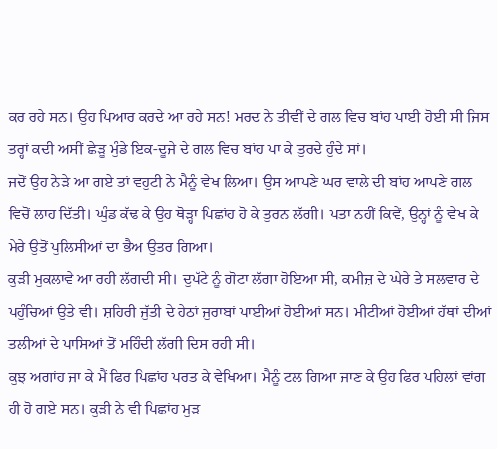ਕਰ ਰਹੇ ਸਨ। ਉਹ ਪਿਆਰ ਕਰਦੇ ਆ ਰਹੇ ਸਨ! ਮਰਦ ਨੇ ਤੀਵੀਂ ਦੇ ਗਲ ਵਿਚ ਬਾਂਹ ਪਾਈ ਹੋਈ ਸੀ ਜਿਸ ਤਰ੍ਹਾਂ ਕਦੀ ਅਸੀਂ ਛੇੜੂ ਮੁੰਡੇ ਇਕ-ਦੂਜੇ ਦੇ ਗਲ ਵਿਚ ਬਾਂਹ ਪਾ ਕੇ ਤੁਰਦੇ ਹੁੰਦੇ ਸਾਂ।
ਜਦੋਂ ਉਹ ਨੇੜੇ ਆ ਗਏ ਤਾਂ ਵਹੁਟੀ ਨੇ ਮੈਨੂੰ ਵੇਖ ਲਿਆ। ਉਸ ਆਪਣੇ ਘਰ ਵਾਲੇ ਦੀ ਬਾਂਹ ਆਪਣੇ ਗਲ ਵਿਚੋਂ ਲਾਹ ਦਿੱਤੀ। ਘੁੰਡ ਕੱਢ ਕੇ ਉਹ ਥੋੜ੍ਹਾ ਪਿਛਾਂਹ ਹੋ ਕੇ ਤੁਰਨ ਲੱਗੀ। ਪਤਾ ਨਹੀਂ ਕਿਵੇਂ, ਉਨ੍ਹਾਂ ਨੂੰ ਵੇਖ ਕੇ ਮੇਰੇ ਉਤੋਂ ਪੁਲਿਸੀਆਂ ਦਾ ਭੈਅ ਉਤਰ ਗਿਆ।
ਕੁੜੀ ਮੁਕਲਾਵੇ ਆ ਰਹੀ ਲੱਗਦੀ ਸੀ। ਦੁਪੱਟੇ ਨੂੰ ਗੋਟਾ ਲੱਗਾ ਹੋਇਆ ਸੀ, ਕਮੀਜ਼ ਦੇ ਘੇਰੇ ਤੇ ਸਲਵਾਰ ਦੇ ਪਹੁੰਚਿਆਂ ਉਤੇ ਵੀ। ਸ਼ਹਿਰੀ ਜੁੱਤੀ ਦੇ ਹੇਠਾਂ ਜੁਰਾਬਾਂ ਪਾਈਆਂ ਹੋਈਆਂ ਸਨ। ਮੀਟੀਆਂ ਹੋਈਆਂ ਹੱਥਾਂ ਦੀਆਂ ਤਲੀਆਂ ਦੇ ਪਾਸਿਆਂ ਤੋਂ ਮਹਿੰਦੀ ਲੱਗੀ ਦਿਸ ਰਹੀ ਸੀ।
ਕੁਝ ਅਗਾਂਹ ਜਾ ਕੇ ਮੈਂ ਫਿਰ ਪਿਛਾਂਹ ਪਰਤ ਕੇ ਵੇਖਿਆ। ਮੈਨੂੰ ਟਲ ਗਿਆ ਜਾਣ ਕੇ ਉਹ ਫਿਰ ਪਹਿਲਾਂ ਵਾਂਗ ਹੀ ਹੋ ਗਏ ਸਨ। ਕੁੜੀ ਨੇ ਵੀ ਪਿਛਾਂਹ ਮੁੜ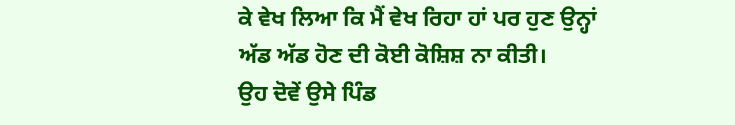ਕੇ ਵੇਖ ਲਿਆ ਕਿ ਮੈਂ ਵੇਖ ਰਿਹਾ ਹਾਂ ਪਰ ਹੁਣ ਉਨ੍ਹਾਂ ਅੱਡ ਅੱਡ ਹੋਣ ਦੀ ਕੋਈ ਕੋਸ਼ਿਸ਼ ਨਾ ਕੀਤੀ।
ਉਹ ਦੋਵੇਂ ਉਸੇ ਪਿੰਡ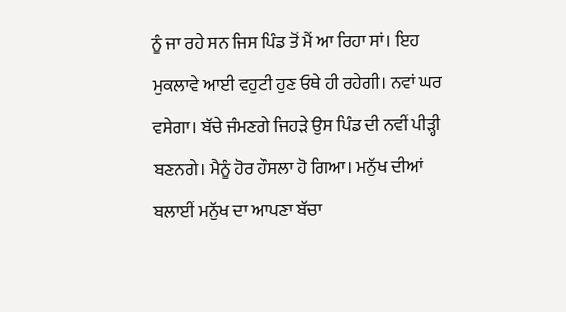ਨੂੰ ਜਾ ਰਹੇ ਸਨ ਜਿਸ ਪਿੰਡ ਤੋਂ ਮੈਂ ਆ ਰਿਹਾ ਸਾਂ। ਇਹ ਮੁਕਲਾਵੇ ਆਈ ਵਹੁਟੀ ਹੁਣ ਓਥੇ ਹੀ ਰਹੇਗੀ। ਨਵਾਂ ਘਰ ਵਸੇਗਾ। ਬੱਚੇ ਜੰਮਣਗੇ ਜਿਹੜੇ ਉਸ ਪਿੰਡ ਦੀ ਨਵੀਂ ਪੀੜ੍ਹੀ ਬਣਨਗੇ। ਮੈਨੂੰ ਹੋਰ ਹੌਸਲਾ ਹੋ ਗਿਆ। ਮਨੁੱਖ ਦੀਆਂ ਬਲਾਈਂ ਮਨੁੱਖ ਦਾ ਆਪਣਾ ਬੱਚਾ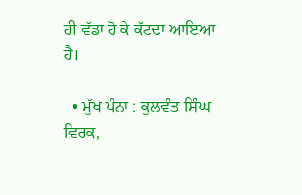ਹੀ ਵੱਡਾ ਹੋ ਕੇ ਕੱਟਦਾ ਆਇਆ ਹੈ।

  • ਮੁੱਖ ਪੰਨਾ : ਕੁਲਵੰਤ ਸਿੰਘ ਵਿਰਕ,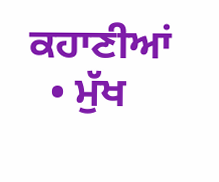ਕਹਾਣੀਆਂ
  • ਮੁੱਖ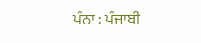ਪੰਨਾ : ਪੰਜਾਬੀ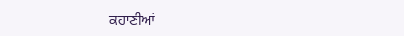ਕਹਾਣੀਆਂ